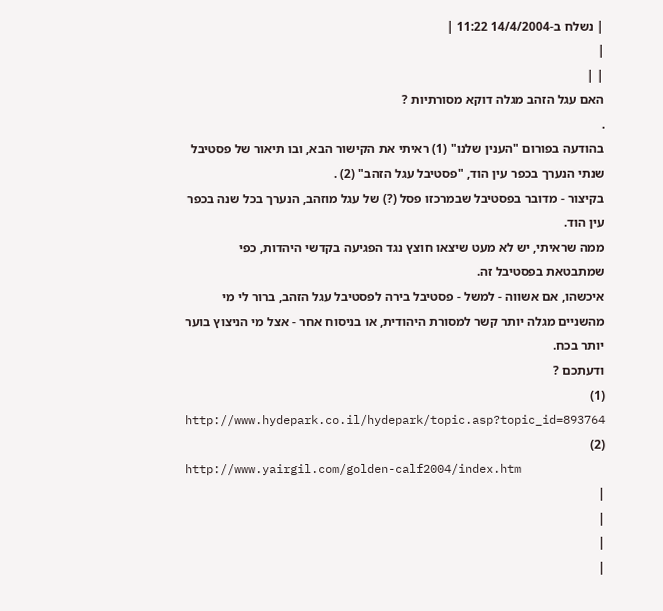| נשלח ב-14/4/2004 11:22 |
|
| |
האם עגל הזהב מגלה דוקא מסורתיות ?
.
בהודעה בפורום "הענין שלנו" (1) ראיתי את הקישור הבא, ובו תיאור של פסטיבל שנתי הנערך בכפר עין הוד, "פסטיבל עגל הזהב" (2) .
בקיצור - מדובר בפסטיבל שבמרכזו פסל (?) של עגל מוזהב, הנערך בכל שנה בכפר עין הוד.
ממה שראיתי, יש לא מעט שיצאו חוצץ נגד הפגיעה בקדשי היהדות, כפי שמתבטאת בפסטיבל זה.
איכשהו, אם אשווה - למשל - פסטיבל בירה לפסטיבל עגל הזהב, ברור לי מי מהשניים מגלה יותר קשר למסורת היהודית, או בניסוח אחר - אצל מי הניצוץ בוער יותר בכח.
ודעתכם ?
(1)
http://www.hydepark.co.il/hydepark/topic.asp?topic_id=893764
(2)
http://www.yairgil.com/golden-calf2004/index.htm
|
|
|
|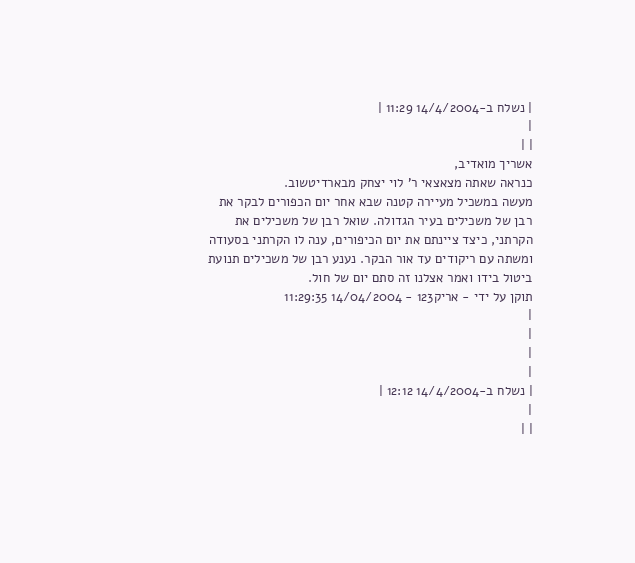| נשלח ב-14/4/2004 11:29 |
|
| |
אשריך מואדיב,
כנראה שאתה מצאצאי ר' לוי יצחק מבארדיטשוב.
מעשה במשכיל מעיירה קטנה שבא אחר יום הכפורים לבקר את רבן של משכילים בעיר הגדולה. שואל רבן של משכילים את הקרתני, כיצד ציינתם את יום הכיפורים, ענה לו הקרתני בסעודה ומשתה עם ריקודים עד אור הבקר. נענע רבן של משכילים תנועת ביטול בידו ואמר אצלנו זה סתם יום של חול.
תוקן על ידי - אריק123 - 14/04/2004 11:29:35
|
|
|
|
| נשלח ב-14/4/2004 12:12 |
|
| |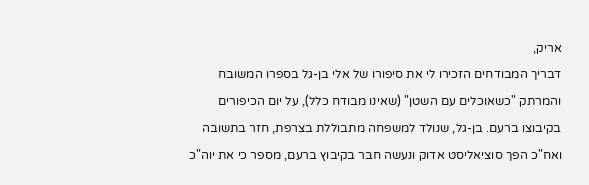אריק,
דבריך המבודחים הזכירו לי את סיפורו של אלי בן-גל בספרו המשובח והמרתק "כשאוכלים עם השטן" (שאינו מבודח כלל), על יום הכיפורים בקיבוצו ברעם. בן-גל, שנולד למשפחה מתבוללת בצרפת, חזר בתשובה ואח"כ הפך סוציאליסט אדוק ונעשה חבר בקיבוץ ברעם, מספר כי את יוה"כ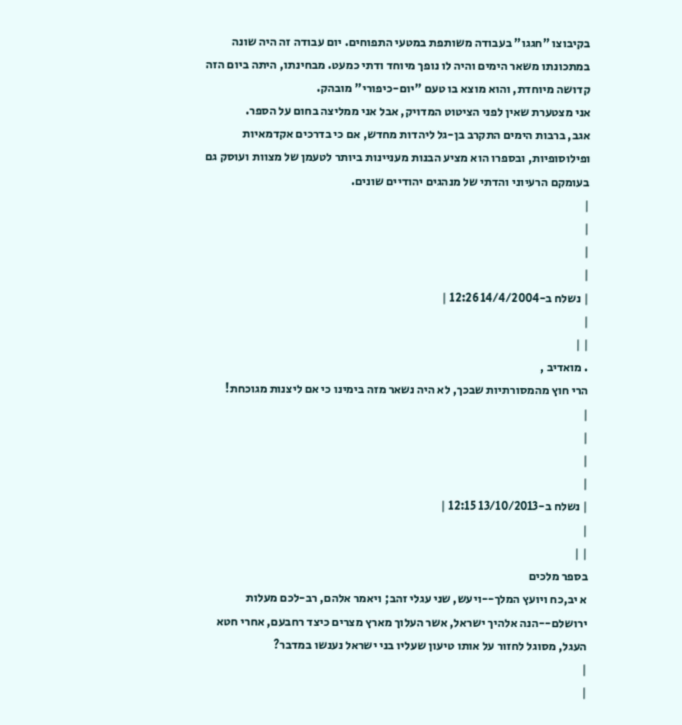בקיבוצו "חגגו" בעבודה משותפת במטעי התפוחים. יום עבודה זה היה שונה במתכונתו משאר הימים והיה לו נופך מיוחד ודתי כמעט. מבחינתו, היתה ביום הזה קדושה מיוחדת, והוא מוצא בו טעם "יום-כיפורי" מובהק.
אני מצטערת שאין לפני הציטוט המדויק, אבל אני ממליצה בחום על הספר.
אגב, ברבות הימים התקרב בן-גל ליהדות מחדש, אם כי בדרכים אקדמאיות ופילוסופיות, ובספרו הוא מציע הבנות מעניינות ביותר לטעמן של מצוות ועוסק גם בעומקם הרעיוני והדתי של מנהגים יהודיים שונים.
|
|
|
|
| נשלח ב-14/4/2004 12:26 |
|
| |
. מואדיב ,
הרי חוץ מהמסורתיות שבכך, לא היה נשאר מזה בימינו כי אם ליצנות מגוכחת!
|
|
|
|
| נשלח ב-13/10/2013 12:15 |
|
| |
בספר מלכים
א יב,כח ויועץ המלך--ויעש, שני עגלי זהב; ויאמר אלהם, רב-לכם מעלות ירושלם--הנה אלהיך ישראל, אשר העלוך מארץ מצרים כיצד רחבעם, אחרי חטא העגל, מסוגל לחזור על אותו טיעון שעליו בני ישראל נענשו במדבר?
|
|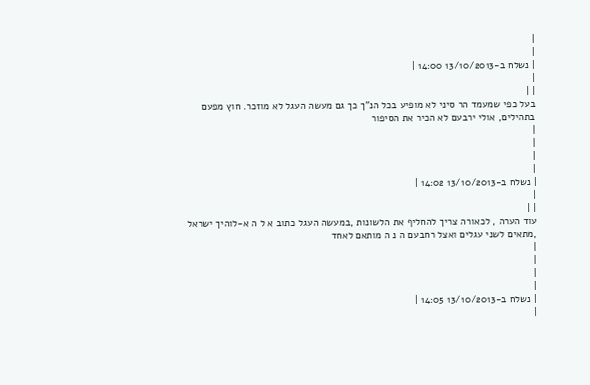|
|
| נשלח ב-13/10/2013 14:00 |
|
| |
בעל כפי שמעמד הר סיני לא מופיע בכל הנ"ך כך גם מעשה העגל לא מוזכר. חוץ מפעם בתהילים, אולי ירבעם לא הכיר את הסיפור
|
|
|
|
| נשלח ב-13/10/2013 14:02 |
|
| |
עוד הערה , לכאורה צריך להחליף את הלשונות ,במעשה העגל כתוב א ל ה א-לוהיך ישראל ,מתאים לשני עגלים ואצל רחבעם ה נ ה מותאם לאחד
|
|
|
|
| נשלח ב-13/10/2013 14:05 |
|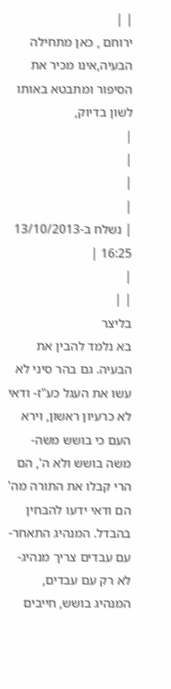| |
ירוחם , כאן מתחילה הבעיה,אינו מכיר את הסיפור ומתבטא באותו לשון בדיוק,
|
|
|
|
| נשלח ב-13/10/2013 16:25 |
|
| |
בליצר
בא נלמד להבין את הבעיה. גם בהר סיני לא עשו את העגל כע"ז- ודאי לא כרעיון ראשון, וירא העם כי בושש משה- משה בושש ולא ה', הם הרי קבלו את התורה מה' הם ודאי ידעו להבחין בהבדל. המנהיג התאחר- עם עבדים צריך מנהיג- לא רק עם עבדים, המנהיג בושש, חייבים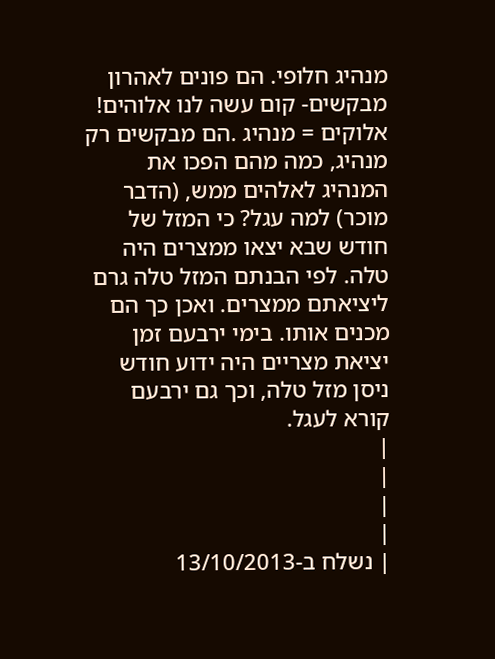מנהיג חלופי. הם פונים לאהרון מבקשים- קום עשה לנו אלוהים! אלוקים = מנהיג .הם מבקשים רק מנהיג, כמה מהם הפכו את המנהיג לאלהים ממש, (הדבר מוכר) למה עגל? כי המזל של חודש שבא יצאו ממצרים היה טלה. לפי הבנתם המזל טלה גרם ליציאתם ממצרים. ואכן כך הם מכנים אותו. בימי ירבעם זמן יציאת מצריים היה ידוע חודש ניסן מזל טלה, וכך גם ירבעם קורא לעגל.
|
|
|
|
| נשלח ב-13/10/2013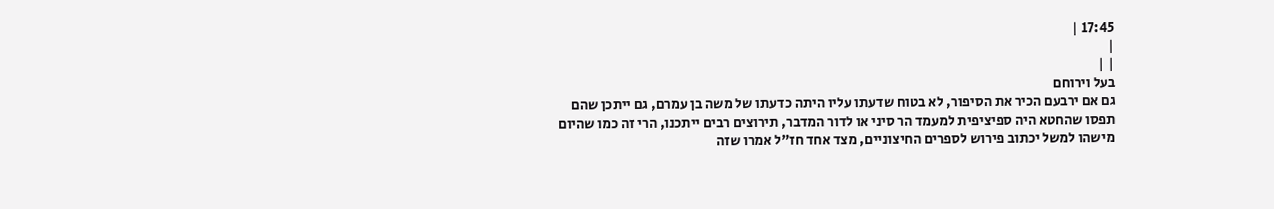17:45 |
|
| |
בעל וירוחם
גם אם ירבעם הכיר את הסיפור, לא בטוח שדעתו עליו היתה כדעתו של משה בן עמרם, גם ייתכן שהם תפסו שהחטא היה ספיציפית למעמד הר סיני או לדור המדבר, תירוצים רבים ייתכנו, הרי זה כמו שהיום מישהו למשל יכתוב פירוש לספרים החיצוניים, מצד אחד חז"ל אמרו שזה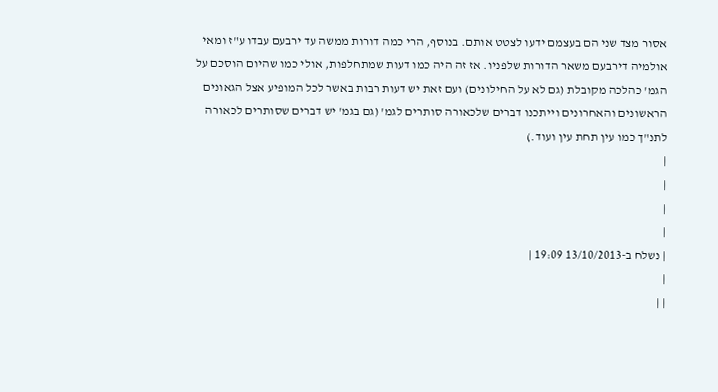אסור מצד שני הם בעצמם ידעו לצטט אותם. בנוסף, הרי כמה דורות ממשה עד ירבעם עבדו ע"ז ומאי אולמיה דירבעם משאר הדורות שלפניו. אז זה היה כמו דעות שמתחלפות, אולי כמו שהיום הוסכם על הגמ' כהלכה מקובלת (גם לא על החילונים) ועם זאת יש דעות רבות באשר לכל המופיע אצל הגאונים הראשונים והאחרונים וייתכנו דברים שלכאורה סותרים לגמ' (גם בגמ' יש דברים שסותרים לכאורה לתנ"ך כמו עין תחת עין ועוד.)
|
|
|
|
| נשלח ב-13/10/2013 19:09 |
|
| |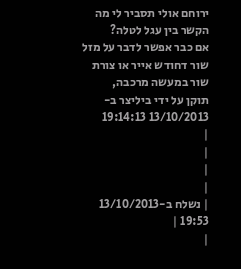ירוחם אולי תסביר לי מה הקשר בין עגל לטלה?
אם כבר אפשר לדבר על מזל שור דחודש אייר או צורת שור במעשה מרכבה,
תוקן על ידי ביליצר ב- 13/10/2013 19:14:13
|
|
|
|
| נשלח ב-13/10/2013 19:53 |
|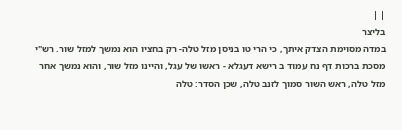| |
בליצר
במדה מסוימת הצדק איתך, כי הרי טו בניסן מזל טלה- רק בחציו הוא נמשך למזל שור. רש"י מסכת ברכות דף נח עמוד ב רישא דעגלא - ראשו של עגל, והיינו מזל שור, והוא נמשך אחר מזל טלה, ראש השור סמוך לזנב טלה, שכן הסדר: טלה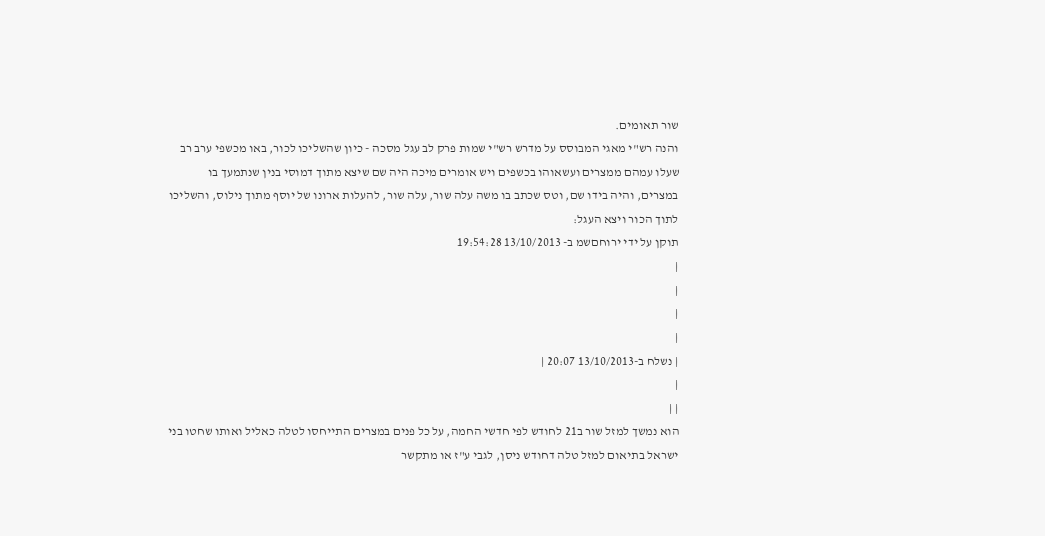שור תאומים.
והנה רש"י מאגי המבוסס על מדרש רש"י שמות פרק לב עגל מסכה - כיון שהשליכו לכור, באו מכשפי ערב רב שעלו עמהם ממצרים ועשאוהו בכשפים ויש אומרים מיכה היה שם שיצא מתוך דמוסי בנין שנתמעך בו במצרים, והיה בידו שם, וטס שכתב בו משה עלה שור, עלה שור, להעלות ארונו של יוסף מתוך נילוס, והשליכו לתוך הכור ויצא העגל:
תוקן על ידי ירוחםשמ ב- 13/10/2013 19:54:28
|
|
|
|
| נשלח ב-13/10/2013 20:07 |
|
| |
הוא נמשך למזל שור ב21 לחודש לפי חדשי החמה, על כל פנים במצרים התייחסו לטלה כאליל ואותו שחטו בני ישראל בתיאום למזל טלה דחודש ניסן, לגבי ע"ז או מתקשר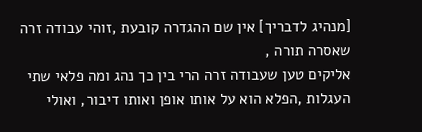[מנהיג לדבריך] אין שם ההגדרה קובעת ,זוהי עבודה זרה שאסרה תורה ,
אליקים טען שעבודה זרה הרי בין כך נהג ומה פלאי שתי העגלות ,הפלא הוא על אותו אופן ואותו דיבור, ואולי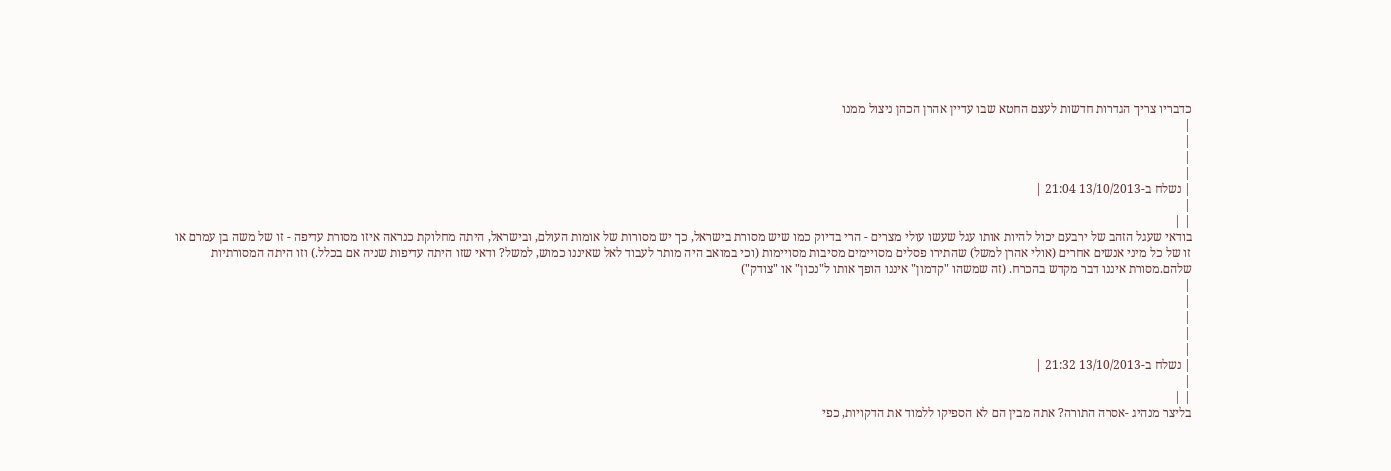כדבריו צריך הגדרות חדשות לעצם החטא שבו עדיין אהרן הכהן ניצול ממנו
|
|
|
|
| נשלח ב-13/10/2013 21:04 |
|
| |
בודאי שעגל הזהב של ירבעם יכול להיות אותו עגל שעשו עולי מצרים - הרי בדיוק כמו שיש מסורת בישראל, כך יש מסורות של אומות העולם, ובישראל, היתה מחלוקת כנראה איזו מסורת עדיפה - זו של משה בן עמרם או זו של כל מיני אנשים אחרים (אולי אהרן למשל) שהתירו פסלים מסויימים מסיבות מסויימות (וכי במואב היה מותר לעבוד לאל שאיננו כמוש, למשל? ודאי שזו היתה עדיפות שניה אם בכלל.) וזו היתה המסורתיות שלהם.מסורת איננו דבר מקדש בהכרח. (זה שמשהו "קדמון" איננו הופך אותו ל"נכון" או "צודק")
|
|
|
|
|
| נשלח ב-13/10/2013 21:32 |
|
| |
בליצר מנהיג -אסרה התורה? אתה מבין הם לא הספיקו ללמוד את הדקויות, כפי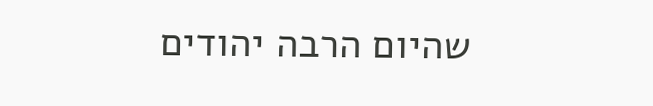שהיום הרבה יהודים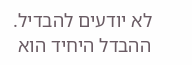לא יודעים להבדיל.
ההבדל היחיד הוא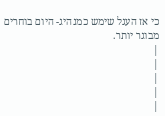כי אז העגל שימש כמנהיג- היום בוחרים מבוגר יותר.
|
|
|
|
|